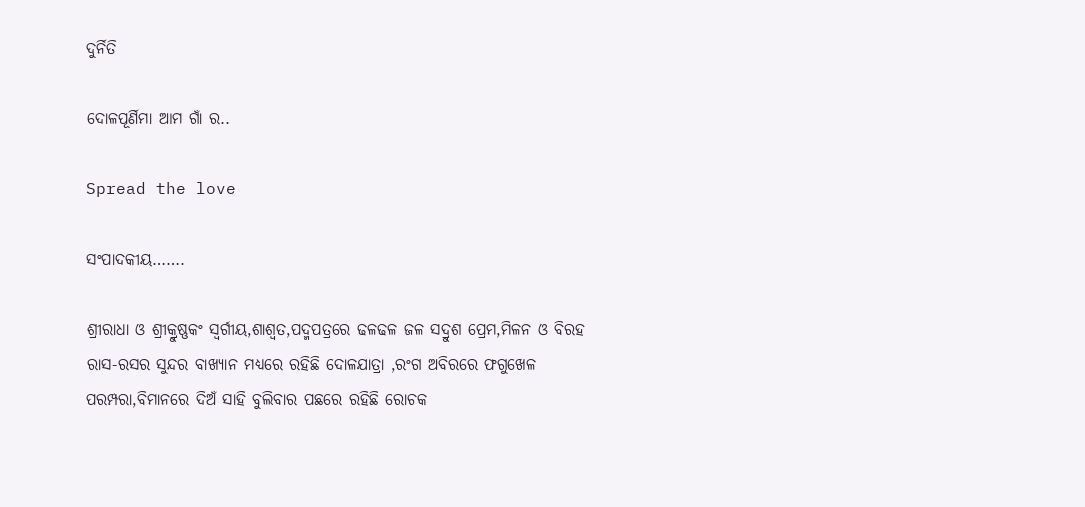ଦୁର୍ନିତି

ଦୋଳପୂର୍ଣିମା ଆମ ଗାଁ ର..

Spread the love

ସଂପାଦକୀୟ…….

ଶ୍ରୀରାଧା ଓ ଶ୍ରୀକ୍ରୁଷ୍ଣକଂ ସ୍ୱର୍ଗୀୟ,ଶାଶ୍ୱତ,ପଦ୍ମପତ୍ରରେ ଢଳଢଳ ଜଳ ସଦ୍ରୁଶ ପ୍ରେମ,ମିଳନ ଓ ବିରହ ରାସ-ରସର ସୁନ୍ଦର ବାଖ୍ୟାନ ମଧ୍ୟରେ ରହିଛି ଦୋଳଯାତ୍ରା ,ରଂଗ ଅବିରରେ ଫଗୁଖେଳ ପରମ୍ପରା,ବିମାନରେ ଦିଅଁ ସାହି ବୁଲିବାର ପଛରେ ରହିଛି ରୋଚକ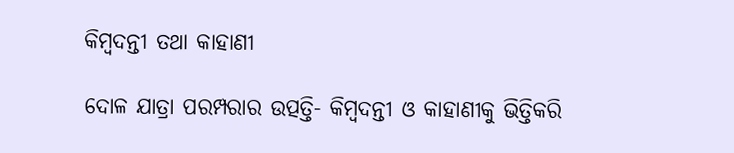କିମ୍ବଦନ୍ତୀ ତଥା କାହାଣୀ

ଦୋଳ ଯାତ୍ରା ପରମ୍ପରାର ଉତ୍ପତ୍ତି- କିମ୍ବଦନ୍ତୀ ଓ କାହାଣୀକୁ ଭିତ୍ତିକରି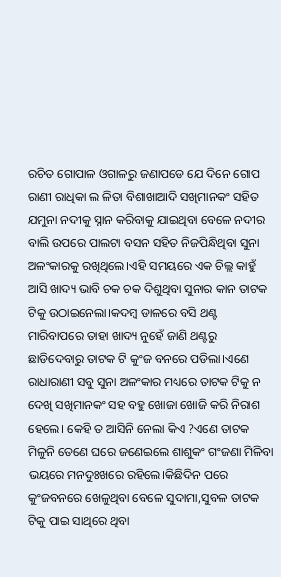ରଚିତ ଗୋପାଳ ଓଗାଳରୁ ଜଣାପଡେ ଯେ ଦିନେ ଗୋପ ରାଣୀ ରାଧିକା ଲ ଳିତା ବିଶାଖାଆଦି ସଖିମାନକଂ ସହିତ ଯମୁନା ନଦୀକୁ ସ୍ନାନ କରିବାକୁ ଯାଇଥିବା ବେଳେ ନଦୀର ବାଲି ଉପରେ ପାଲଟା ବସନ ସହିତ ନିଜପିନ୍ଧିଥିବା ସୁନା ଅଳଂକାରକୁ ରଖିଥିଲେ।ଏହି ସମୟରେ ଏକ ଚିଲ୍ଲ କାହୁଁ ଆସି ଖାଦ୍ୟ ଭାବି ଚକ ଚକ ଦିଶୁଥିବା ସୁନାର କାନ ତାଟକ ଟିକୁ ଉଠାଇନେଲା।କଦମ୍ବ ଡାଳରେ ବସି ଥଣ୍ଟ ମାରିବାପରେ ତାହା ଖାଦ୍ୟ ନୁହେଁ ଜାଣି ଥଣ୍ଟରୁ ଛାଡିଦେବାରୁ ତାଟକ ଟି କୁଂଜ ବନରେ ପଡିଲା।ଏଣେ ରାଧାରାଣୀ ସବୁ ସୁନା ଅଳଂକାର ମଧ୍ୟରେ ତାଟକ ଟିକୁ ନ ଦେଖି ସଖିମାନକଂ ସହ ବହୁ ଖୋଜା ଖୋଜି କରି ନିରାଶ ହେଲେ। କେହି ତ ଆସିନି ନେଲା କିଏ ?ଏଣେ ତାଟକ ମିଳୁନି ତେଣେ ଘରେ ଜଣେଇଲେ ଶାଶୁକଂ ଗଂଜଣା ମିଳିବା ଭୟରେ ମନଦୁଃଖରେ ରହିଲେ।କିଛିଦିନ ପରେ କୁଂଜବନରେ ଖେଳୁଥିବା ବେଳେ ସୁଦାମା,ସୁବଳ ତାଟକ ଟିକୁ ପାଇ ସାଥିରେ ଥିବା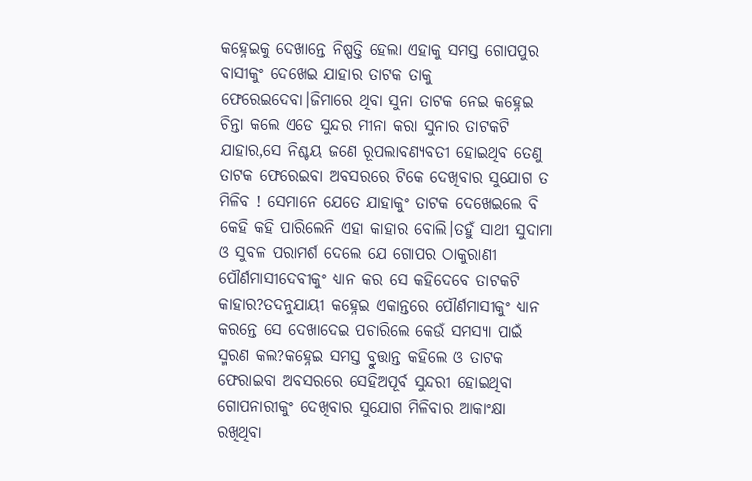କହ୍ନେଇକୁ ଦେଖାନ୍ତେ ନିଷ୍ପତ୍ତି ହେଲା ଏହାକୁ ସମସ୍ତ ଗୋପପୁର ବାସୀକୁଂ ଦେଖେଇ ଯାହାର ତାଟକ ତାକୁ ଫେରେଇଦେବା।ଜିମାରେ ଥିବା ସୁନା ତାଟକ ନେଇ କହ୍ନେଇ ଚିନ୍ତା କଲେ ଏଡେ ସୁନ୍ଦର ମୀନା କରା ସୁନାର ତାଟକଟି ଯାହାର,ସେ ନିଶ୍ଚୟ ଜଣେ ରୂପଲାବଣ୍ୟବତୀ ହୋଇଥିବ ତେଣୁ ତାଟକ ଫେରେଇବା ଅବସରରେ ଟିକେ ଦେଖିବାର ସୁଯୋଗ ତ ମିଳିବ ! ସେମାନେ ଯେତେ ଯାହାକୁଂ ତାଟକ ଦେଖେଇଲେ ବି କେହି କହି ପାରିଲେନି ଏହା କାହାର ବୋଲି।ତହୁଁ ସାଥୀ ସୁଦାମା ଓ ସୁବଳ ପରାମର୍ଶ ଦେଲେ ଯେ ଗୋପର ଠାକୁରାଣୀ ପୌର୍ଣମାସୀଦେବୀକୁଂ ଧ୍ୟାନ କର ସେ କହିଦେବେ ତାଟକଟି କାହାର?ତଦନୁଯାୟୀ କହ୍ନେଇ ଏକାନ୍ତରେ ପୌର୍ଣମାସୀକୁଂ ଧ୍ୟାନ କରନ୍ତେ ସେ ଦେଖାଦେଇ ପଚାରିଲେ କେଉଁ ସମସ୍ୟା ପାଇଁ ସ୍ମରଣ କଲ?କହ୍ନେଇ ସମସ୍ତ ବ୍ରୁତ୍ତାନ୍ତ କହିଲେ ଓ ତାଟକ ଫେରାଇବା ଅବସରରେ ସେହିଅପୂର୍ବ ସୁନ୍ଦରୀ ହୋଇଥିବା ଗୋପନାରୀକୁଂ ଦେଖିବାର ସୁଯୋଗ ମିଳିବାର ଆକାଂକ୍ଷା ରଖିଥିବା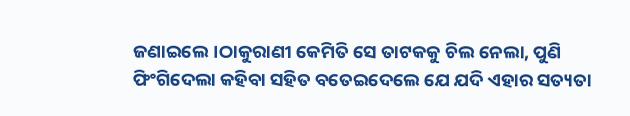ଜଣାଇଲେ।ଠାକୁରାଣୀ କେମିତି ସେ ତାଟକକୁ ଚିଲ ନେଲା, ପୁଣି ଫିଂଗିଦେଲା କହିବା ସହିତ ବତେଇଦେଲେ ଯେ ଯଦି ଏହାର ସତ୍ୟତା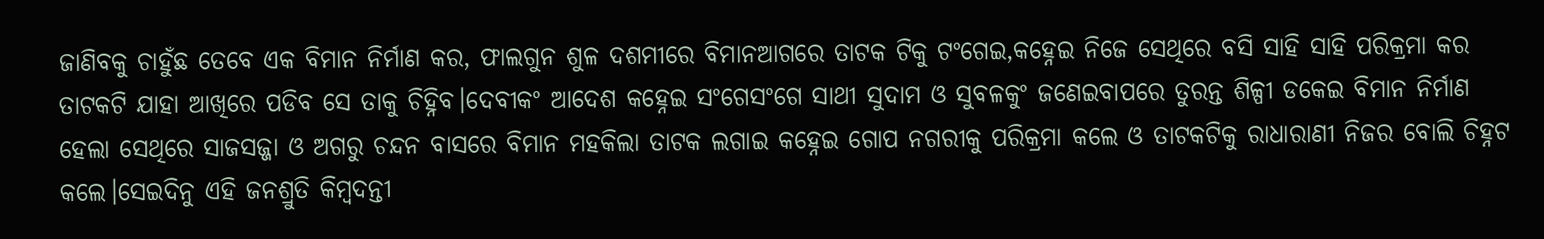ଜାଣିବକୁ ଚାହୁଁଛ ତେବେ ଏକ ବିମାନ ନିର୍ମାଣ କର, ଫାଲଗୁନ ଶୁଳ ଦଶମୀରେ ବିମାନଆଗରେ ତାଟକ ଟିକୁ ଟଂଗେଇ,କହ୍ନେଇ ନିଜେ ସେଥିରେ ବସି ସାହି ସାହି ପରିକ୍ରମା କର ତାଟକଟି ଯାହା ଆଖିରେ ପଡିବ ସେ ତାକୁ ଚିହ୍ନିବ।ଦେବୀକଂ ଆଦେଶ କହ୍ନେଇ ସଂଗେସଂଗେ ସାଥୀ ସୁଦାମ ଓ ସୁବଳକୁଂ ଜଣେଇବାପରେ ତୁରନ୍ତ ଶିଳ୍ପୀ ଡକେଇ ବିମାନ ନିର୍ମାଣ ହେଲା ସେଥିରେ ସାଜସଜ୍ଜା ଓ ଅଗରୁ ଚନ୍ଦନ ବାସରେ ବିମାନ ମହକିଲା ତାଟକ ଲଗାଇ କହ୍ନେଇ ଗୋପ ନଗରୀକୁ ପରିକ୍ରମା କଲେ ଓ ତାଟକଟିକୁ ରାଧାରାଣୀ ନିଜର ବୋଲି ଚିହ୍ନଟ କଲେ।ସେଇଦିନୁ ଏହି ଜନଶ୍ରୁତି କିମ୍ବଦନ୍ତୀ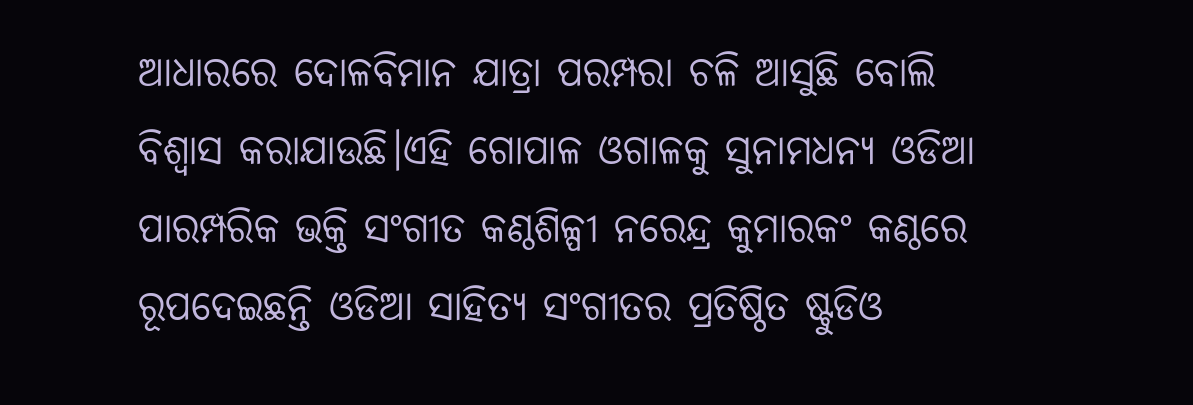ଆଧାରରେ ଦୋଳବିମାନ ଯାତ୍ରା ପରମ୍ପରା ଚଳି ଆସୁଛି ବୋଲି ବିଶ୍ୱାସ କରାଯାଉଛି।ଏହି ଗୋପାଳ ଓଗାଳକୁ ସୁନାମଧନ୍ୟ ଓଡିଆ ପାରମ୍ପରିକ ଭକ୍ତି ସଂଗୀତ କଣ୍ଠଶିଳ୍ପୀ ନରେନ୍ଦ୍ର କୁମାରକଂ କଣ୍ଠରେ ରୂପଦେଇଛନ୍ତି ଓଡିଆ ସାହିତ୍ୟ ସଂଗୀତର ପ୍ରତିଷ୍ଠିତ ଷ୍ଟୁଡିଓ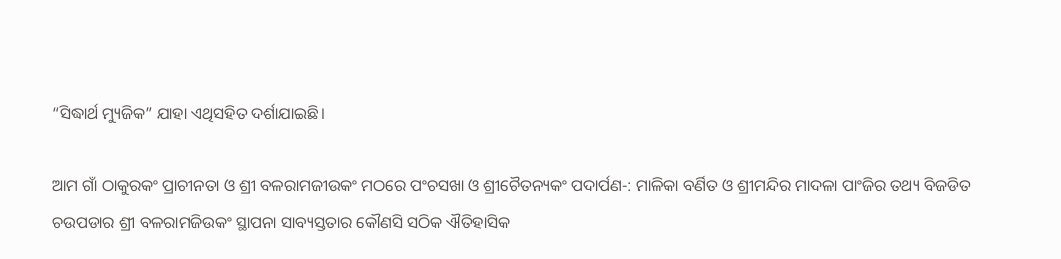“ସିଦ୍ଧାର୍ଥ ମ୍ୟୁଜିକ” ଯାହା ଏଥିସହିତ ଦର୍ଶାଯାଇଛି।

ଆମ ଗାଁ ଠାକୁରକଂ ପ୍ରାଚୀନତା ଓ ଶ୍ରୀ ବଳରାମଜୀଉକଂ ମଠରେ ପଂଚସଖା ଓ ଶ୍ରୀଚୈତନ୍ୟକଂ ପଦାର୍ପଣ-: ମାଳିକା ବର୍ଣିତ ଓ ଶ୍ରୀମନ୍ଦିର ମାଦଳା ପାଂଜିର ତଥ୍ୟ ବିଜଡିତ ଚଉପଡାର ଶ୍ରୀ ବଳରାମଜିଉକଂ ସ୍ଥାପନା ସାବ୍ୟସ୍ତତାର କୌଣସି ସଠିକ ଐତିହାସିକ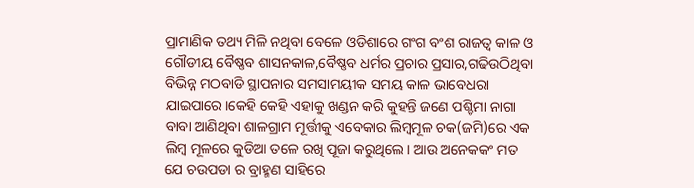ପ୍ରାମାଣିକ ତଥ୍ୟ ମିଳି ନଥିବା ବେଳେ ଓଡିଶାରେ ଗଂଗ ବଂଶ ରାଜତ୍ୱ କାଳ ଓ ଗୌଡୀୟ ବୈଷ୍ଣବ ଶାସନକାଳ,ବୈଷ୍ଣବ ଧର୍ମର ପ୍ରଚାର ପ୍ରସାର,ଗଢିଉଠିଥିବା ବିଭିନ୍ନ ମଠବାଡି ସ୍ଥାପନାର ସମସାମୟୀକ ସମୟ କାଳ ଭାବେଧରା ଯାଇପାରେ।କେହି କେହି ଏହାକୁ ଖଣ୍ଡନ କରି କୁହନ୍ତି ଜଣେ ପଶ୍ଚିମା ନାଗା ବାବା ଆଣିଥିବା ଶାଳଗ୍ରାମ ମୂର୍ତ୍ତୀକୁ ଏବେକାର ଲିମ୍ବମୂଳ ଚକ(ଜମି)ରେ ଏକ ଲିମ୍ବ ମୂଳରେ କୁଡିଆ ତଳେ ରଖି ପୂଜା କରୁଥିଲେ। ଆଉ ଅନେକକଂ ମତ ଯେ ଚଉପଡା ର ବ୍ରାହ୍ମଣ ସାହିରେ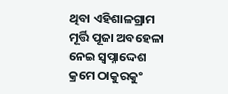ଥିବା ଏହିଶାଳଗ୍ରାମ ମୂର୍ତ୍ତି ପୂଜା ଅବହେଳା ନେଇ ସ୍ୱପ୍ନାଦ୍ଦେଶ କ୍ରମେ ଠାକୁରକୁଂ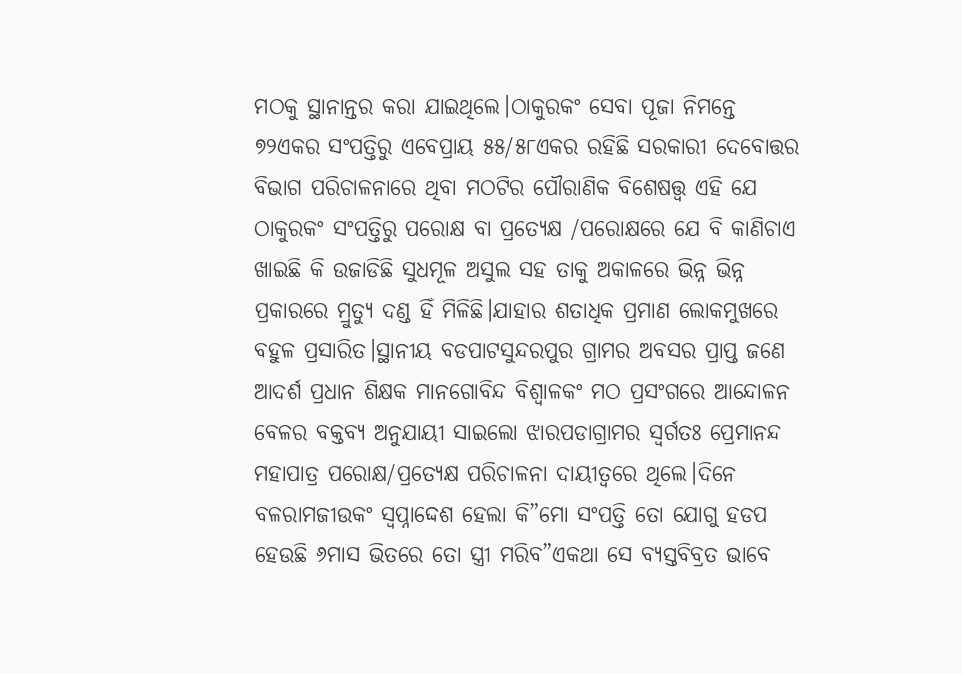ମଠକୁ ସ୍ଥାନାନ୍ତର କରା ଯାଇଥିଲେ।ଠାକୁରକଂ ସେବା ପୂଜା ନିମନ୍ତେ ୭୨ଏକର ସଂପତ୍ତିରୁ ଏବେପ୍ରାୟ ୫୫/୫୮ଏକର ରହିଛି ସରକାରୀ ଦେବୋତ୍ତର ବିଭାଗ ପରିଚାଳନାରେ ଥିବା ମଠଟିର ପୌରାଣିକ ବିଶେଷତ୍ତ୍ୱ ଏହି ଯେ ଠାକୁରକଂ ସଂପତ୍ତିରୁ ପରୋକ୍ଷ ବା ପ୍ରତ୍ୟେକ୍ଷ /ପରୋକ୍ଷରେ ଯେ ବି କାଣିଚାଏ ଖାଇଛି କି ଉଜାଡିଛି ସୁଧମୂଳ ଅସୁଲ ସହ ତାକୁ ଅକାଳରେ ଭିନ୍ନ ଭିନ୍ନ ପ୍ରକାରରେ ମ୍ରୁତ୍ୟୁ ଦଣ୍ଡ ହିଁ ମିଳିଛି।ଯାହାର ଶତାଧିକ ପ୍ରମାଣ ଲୋକମୁଖରେ ବହୁଳ ପ୍ରସାରିତ।ସ୍ଥାନୀୟ ବଡପାଟସୁନ୍ଦରପୁର ଗ୍ରାମର ଅବସର ପ୍ରାପ୍ତ ଜଣେ ଆଦର୍ଶ ପ୍ରଧାନ ଶିକ୍ଷକ ମାନଗୋବିନ୍ଦ ବିଶ୍ୱାଳକଂ ମଠ ପ୍ରସଂଗରେ ଆନ୍ଦୋଳନ ବେଳର ବକ୍ତବ୍ୟ ଅନୁଯାୟୀ ସାଇଲୋ ଝାରପଡାଗ୍ରାମର ସ୍ୱର୍ଗତଃ ପ୍ରେମାନନ୍ଦ ମହାପାତ୍ର ପରୋକ୍ଷ/ପ୍ରତ୍ୟେକ୍ଷ ପରିଚାଳନା ଦାୟୀତ୍ୱରେ ଥିଲେ।ଦିନେ ବଳରାମଜୀଉକଂ ସ୍ୱପ୍ନାଦ୍ଦେଶ ହେଲା କି”ମୋ ସଂପତ୍ତି ତୋ ଯୋଗୁ ହଡପ ହେଉଛି ୬ମାସ ଭିତରେ ତୋ ସ୍ତ୍ରୀ ମରିବ”ଏକଥା ସେ ବ୍ୟସ୍ତବିବ୍ରତ ଭାବେ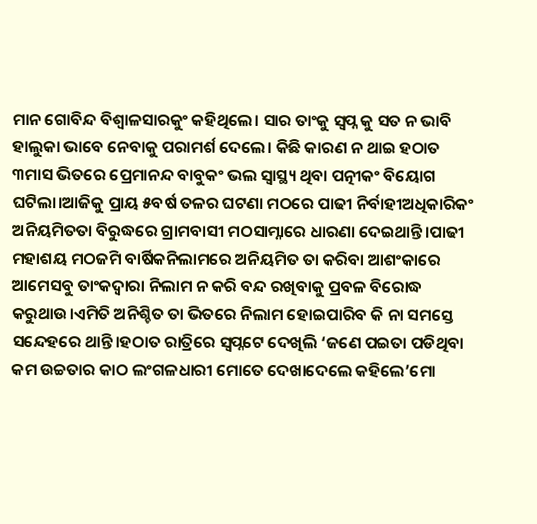ମାନ ଗୋବିନ୍ଦ ବିଶ୍ୱାଳସାରକୁଂ କହିଥିଲେ। ସାର ତାଂକୁ ସ୍ୱପ୍ନ କୁ ସତ ନ ଭାବି ହାଲୁକା ଭାବେ ନେବାକୁ ପରାମର୍ଶ ଦେଲେ। କିଛି କାରଣ ନ ଥାଇ ହଠାତ ୩ମାସ ଭିତରେ ପ୍ରେମାନନ୍ଦ ବାବୁକଂ ଭଲ ସ୍ୱାସ୍ଥ୍ୟ ଥିବା ପତ୍ନୀକଂ ବିୟୋଗ ଘଟିଲା।ଆଜିକୁ ପ୍ରାୟ ୫ବର୍ଷ ତଳର ଘଟଣା ମଠରେ ପାଢୀ ନିର୍ବାହୀଅଧିକାରିକଂ ଅନିୟମିତତା ବିରୁଦ୍ଧରେ ଗ୍ରାମବାସୀ ମଠସାମ୍ନାରେ ଧାରଣା ଦେଇଥାନ୍ତି।ପାଢୀ ମହାଶୟ ମଠଜମି ବାର୍ଷିକନିଲାମରେ ଅନିୟମିତ ତା କରିବା ଆଶଂକାରେ ଆମେସବୁ ତାଂକଦ୍ୱାରା ନିଲାମ ନ କରି ବନ୍ଦ ରଖିବାକୁ ପ୍ରବଳ ବିରୋଦ୍ଧ କରୁଥାଉ।ଏମିତି ଅନିଶ୍ଚିତ ତା ଭିତରେ ନିଲାମ ହୋଇପାରିବ କି ନା ସମସ୍ତେ ସନ୍ଦେହରେ ଥାନ୍ତି।ହଠାତ ରାତ୍ରିରେ ସ୍ୱପ୍ନଟେ ଦେଖିଲି ‘ଜଣେ ପଇତା ପଡିଥିବା କମ ଉଚ୍ଚତାର କାଠ ଲଂଗଳଧାରୀ ମୋତେ ଦେଖାଦେଲେ କହିଲେ’ମୋ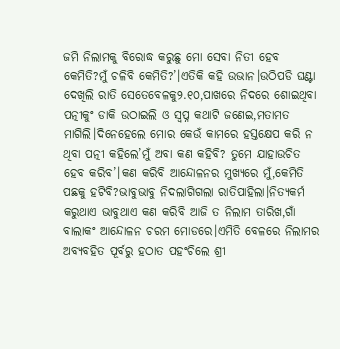ଜମି ନିଲାମକୁ ବିରୋଦ୍ଧ କରୁଛୁ ମୋ ସେବା ନିତୀ ହେବ କେମିତି?ମୁଁ ଚଳିବି କେମିତି?’।ଏତିକି କହି ଉଭାନ।ଉଠିପଡି ଘଣ୍ଟା ଦେଖିଲି ରାତି ସେତେବେଳକୁ୨.୧୦,ପାଖରେ ନିଦରେ ଶୋଇଥିବା ପତ୍ନୀକୁଂ ଡାକି ଉଠାଇଲି ଓ ସ୍ୱପ୍ନ କଥାଟି ଜଣେଇ,ମତାମତ ମାଗିଲି।ଦିନେହେଲେ ମୋର କେଉଁ କାମରେ ହସ୍ତକ୍ଷେପ କରି ନ ଥିବା ପତ୍ନୀ କହିଲେ’ମୁଁ ଅବା କଣ କହିବି? ତୁମେ ଯାହାଉଚିତ ହେବ କରିବ’।କଣ କରିବି ଆନ୍ଦୋଳନର ମୁଖ୍ୟରେ ମୁଁ,କେମିତି ପଛକୁ ହଟିବି?ଭାବୁଭାବୁ ନିଦଲାଗିଗଲା ରାତିପାହିଲା।ନିତ୍ୟକର୍ମ କରୁଥାଏ ଭାବୁଥାଏ କଣ କରିବି ଆଜି ତ ନିଲାମ ତାରିଖ,ଗାଁ ବାଲାକଂ ଆନ୍ଦୋଳନ ଚରମ ମୋଡରେ।ଏମିତି ବେଳରେ ନିଲାମର ଅବ୍ୟବହିତ ପୂର୍ବରୁ ହଠାତ ପହଂଚିଲେ ଶ୍ରୀ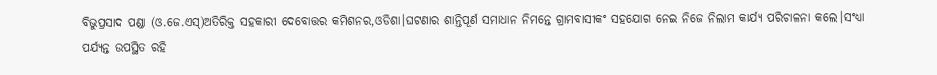ବିଭୁପ୍ରସାଦ ପଣ୍ଡା (ଓ.ଜେ.ଏସ୍)ଅତିରିକ୍ତ ସହକାରୀ ଦେବୋତ୍ତର କମିଶନର,ଓଡିଶା।ଘଟଣାର ଶାନ୍ତିପୂର୍ଣ ସମାଧାନ ନିମନ୍ତେ ଗ୍ରାମବାସୀକଂ ସହଯୋଗ ନେଇ ନିଜେ ନିଲାମ କାର୍ଯ୍ୟ ପରିଚାଳନା କଲେ।ସଂଧ୍ୟା ପର୍ଯ୍ୟନ୍ତ ଉପସ୍ଥିତ ରହି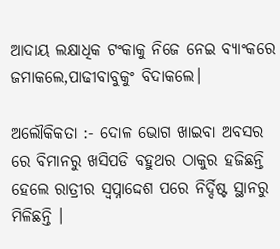ଆଦାୟ ଲକ୍ଷାଧିକ ଟଂକାକୁ ନିଜେ ନେଇ ବ୍ୟାଂକରେ ଜମାକଲେ,ପାଢୀବାବୁକୁଂ ବିଦାକଲେ।

ଅଲୌକିକତା :- ଦୋଳ ଭୋଗ ଖାଇବା ଅବସର ରେ ବିମାନରୁ ଖସିପଡି ବହୁଥର ଠାକୁର ହଜିଛନ୍ତି ହେଲେ ରାତ୍ରୀର ସ୍ୱପ୍ନାଦ୍ଦେଶ ପରେ ନିର୍ଦ୍ଦିଷ୍ଟ ସ୍ଥାନରୁ ମିଳିଛନ୍ତି ।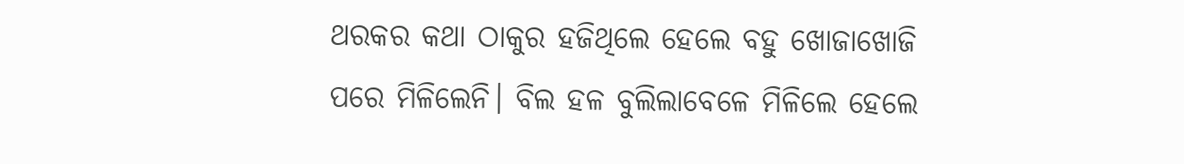ଥରକର କଥା ଠାକୁର ହଜିଥିଲେ ହେଲେ ବହୁ ଖୋଜାଖୋଜି ପରେ ମିଳିଲେନି। ବିଲ ହଳ ବୁଲିଲାବେଳେ ମିଳିଲେ ହେଲେ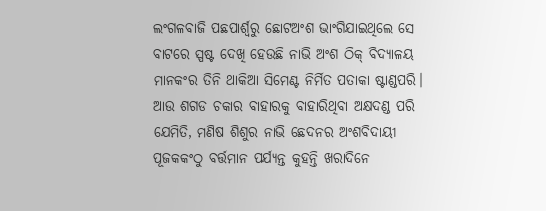ଲଂଗଳବାଜି ପଛପାର୍ଶ୍ୱରୁ ଛୋଟଅଂଶ ଭାଂଗିଯାଇଥିଲେ ସେ ବାଟରେ ସ୍ପଷ୍ଟ ଦେଖି ହେଉଛି ନାଭି ଅଂଶ ଠିକ୍ ବିଦ୍ୟାଳୟ ମାନକଂର ତିନି ଥାକିଆ ସିମେଣ୍ଟ ନିର୍ମିତ ପତାକା ଷ୍ଟାଣ୍ଡପରି। ଆଉ ଶଗଡ ଚକାର ବାହାରକୁ ବାହାରିଥିବା ଅକ୍ଷଦଣ୍ଡ ପରି ଯେମିତି, ମଣିଷ ଶିଶୁର ନାଭି ଛେଦନର ଅଂଶବିଦାୟୀ ପୂଜକକଂଠୁ ବର୍ତ୍ତମାନ ପର୍ଯ୍ୟନ୍ତ କୁହନ୍ତି ଖରାଦିନେ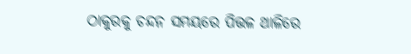ଠାକୁରକୁ ଚନ୍ଦନ ସମୟରେ ପିତ୍ତଳ ଥାଳିରେ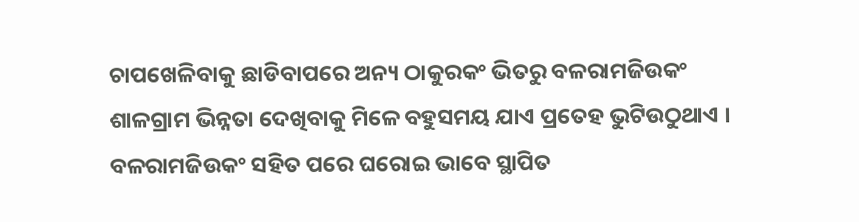ଚାପଖେଳିବାକୁ ଛାଡିବାପରେ ଅନ୍ୟ ଠାକୁରକଂ ଭିତରୁ ବଳରାମଜିଉକଂ ଶାଳଗ୍ରାମ ଭିନ୍ନତା ଦେଖିବାକୁ ମିଳେ ବହୁସମୟ ଯାଏ ପ୍ରତେହ ଭୁଟିଉଠୁଥାଏ । ବଳରାମଜିଉକଂ ସହିତ ପରେ ଘରୋଇ ଭାବେ ସ୍ଥାପିତ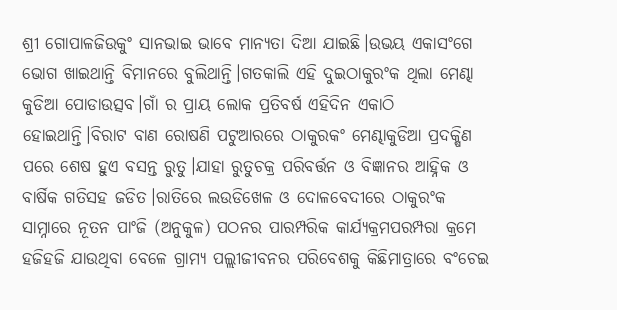ଶ୍ରୀ ଗୋପାଳଜିଉକୁଂ ସାନଭାଇ ଭାବେ ମାନ୍ୟତା ଦିଆ ଯାଇଛି।ଉଭୟ ଏକାସଂଗେ ଭୋଗ ଖାଇଥାନ୍ତି ବିମାନରେ ବୁଲିଥାନ୍ତି।ଗତକାଲି ଏହି ଦୁଇଠାକୁରଂକ ଥିଲା ମେଣ୍ଢା କୁଡିଆ ପୋଡାଉତ୍ସବ।ଗାଁ ର ପ୍ରାୟ ଲୋକ ପ୍ରତିବର୍ଷ ଏହିଦିନ ଏକାଠି ହୋଇଥାନ୍ତି।ବିରାଟ ବାଣ ରୋଷଣି ପଟୁଆରରେ ଠାକୁରକଂ ମେଣ୍ଢାକୁଡିଆ ପ୍ରଦକ୍ଷିଣ ପରେ ଶେଷ ହୁଏ ବସନ୍ତ ରୁତୁ।ଯାହା ରୁତୁଚକ୍ର ପରିବର୍ତ୍ତନ ଓ ବିଜ୍ଞାନର ଆହ୍ନିକ ଓ ବାର୍ଷିକ ଗତିସହ ଜଡିତ।ରାତିରେ ଲଉଡିଖେଳ ଓ ଦୋଳବେଦୀରେ ଠାକୁରଂକ ସାମ୍ନାରେ ନୂତନ ପାଂଜି (ଅନୁକୁଳ) ପଠନର ପାରମ୍ପରିକ କାର୍ଯ୍ୟକ୍ରମପରମ୍ପରା କ୍ରମେ ହଜିହଜି ଯାଉଥିବା ବେଳେ ଗ୍ରାମ୍ୟ ପଲ୍ଲୀଜୀବନର ପରିବେଶକୁ କିଛିମାତ୍ରାରେ ବଂଚେଇ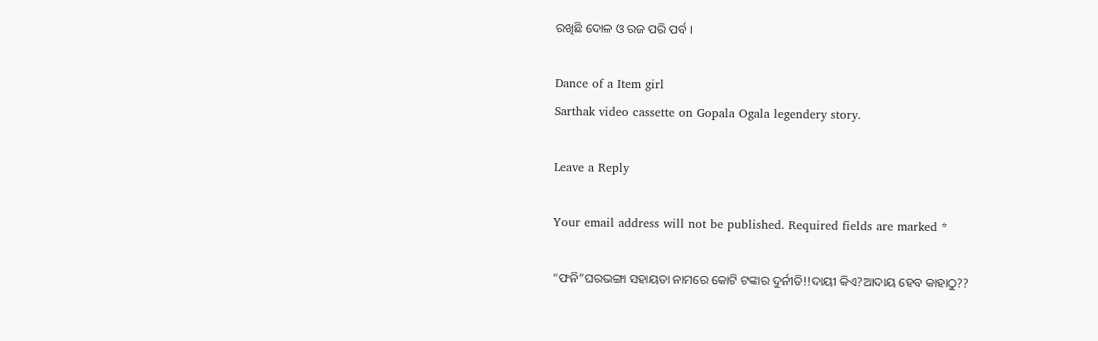ରଖିଛି ଦୋଳ ଓ ରଜ ପରି ପର୍ବ ।

Dance of a Item girl
Sarthak video cassette on Gopala Ogala legendery story.

Leave a Reply

Your email address will not be published. Required fields are marked *

“ଫନି”ଘରଭଙ୍ଗା ସହାୟତା ନାମରେ କୋଟି ଟଙ୍କାର ଦୁର୍ନୀତି!!ଦାୟୀ କିଏ?ଆଦାୟ ହେବ କାହାଠୁ??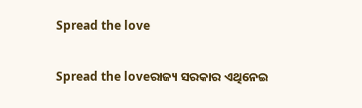Spread the love

Spread the loveରାଜ୍ୟ ସରକାର ଏଥିନେଇ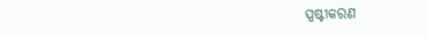ସ୍ପଷ୍ଟୀକରଣ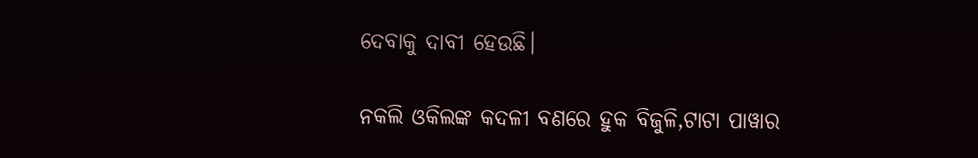ଦେବାକୁ ଦାବୀ ହେଉଛି।

ନକଲି ଓକିଲଙ୍କ କଦଳୀ ବଣରେ ହୁକ ବିଜୁଳି,ଟାଟା ପାୱାର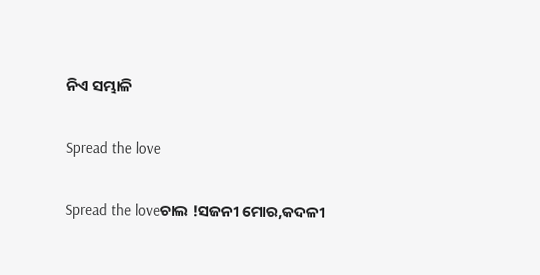ନିଏ ସମ୍ଭାଳି

Spread the love

Spread the loveଚାଲ !ସଜନୀ ମୋର,କଦଳୀ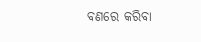ବଣରେ କରିବା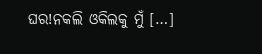ଘର!ନକଲି ଓକିଲକୁ ମୁଁ […]